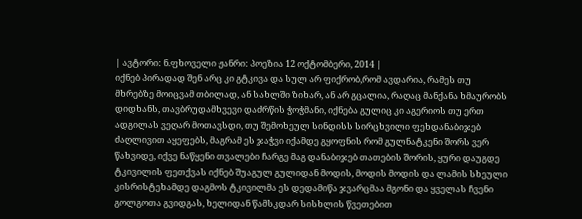| ავტორი: ნ.ფხოველი ჟანრი: პოეზია 12 ოქტომბერი, 2014 |
იქნებ პირადად შენ არც კი გტკივა და სულ არ ფიქრობ,რომ ავდარია, რამეს თუ მხრებზე მოიცვამ თბილად, ან სახლში ზიხარ, ან არ გცალია, რაღაც მანქანა ხმაურობს დიდხანს, თავბრუდამხვევი დაძრწის ჭოჭმანი, იქნება გულიც კი აგერიოს თუ ერთ ადგილას ვეღარ მოთავსდი, თუ შემოხეულ სინდისს სირცხვილი ფეხდანაბიჯებ ძაღლივით აყეფებს, მაგრამ ეს ჯაჭვი იქამდე გყოფნის რომ გულნატკენი შორს ვერ წახვიდე, იქვე ნაწყენი თვალები ჩარგე მაგ დანაბიჯებ თათების შორის, ყური დაუგდე ტკივილის ფეთქვას იქნებ შუაგულ გულიდან მოდის, მოდის მოდის და ლამის სხეული კისრისტეხამდე დაგმოს ტკივილმა ეს დედამიწა ჯვარცმაა მგონი და ყველას ჩვენი გოლგოთა გვიდგას, ხელიდან წამსკდარ სისხლის წვეთებით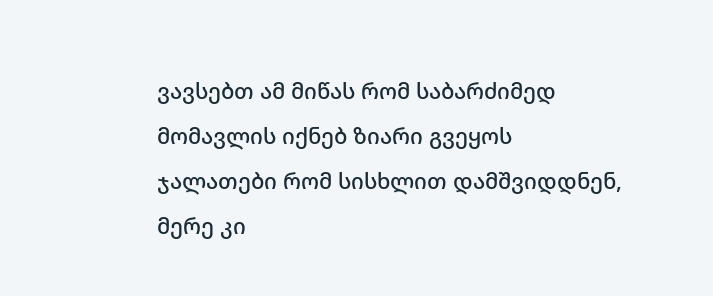ვავსებთ ამ მიწას რომ საბარძიმედ მომავლის იქნებ ზიარი გვეყოს ჯალათები რომ სისხლით დამშვიდდნენ, მერე კი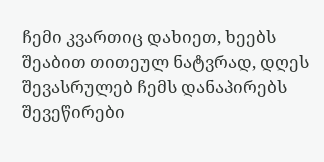ჩემი კვართიც დახიეთ, ხეებს შეაბით თითეულ ნატვრად, დღეს შევასრულებ ჩემს დანაპირებს შევეწირები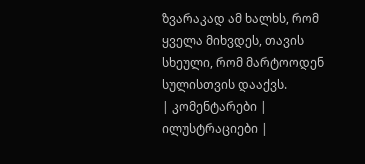ზვარაკად ამ ხალხს, რომ ყველა მიხვდეს, თავის სხეული, რომ მარტოოდენ სულისთვის დააქვს.
| კომენტარები |
ილუსტრაციები |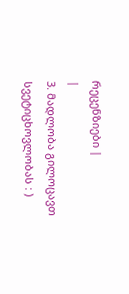რეცენზიები |
|
3. მადლობა გილოცავთ სვეტიცხოვლობას : )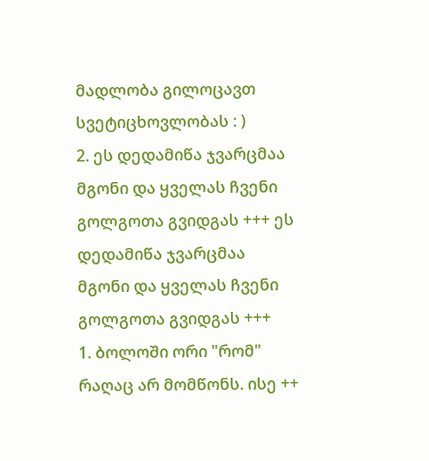მადლობა გილოცავთ სვეტიცხოვლობას : )
2. ეს დედამიწა ჯვარცმაა მგონი და ყველას ჩვენი გოლგოთა გვიდგას +++ ეს დედამიწა ჯვარცმაა მგონი და ყველას ჩვენი გოლგოთა გვიდგას +++
1. ბოლოში ორი "რომ" რაღაც არ მომწონს. ისე ++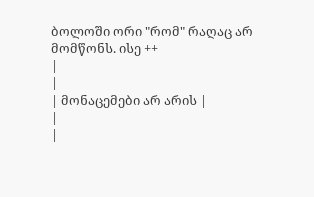ბოლოში ორი "რომ" რაღაც არ მომწონს. ისე ++
|
|
| მონაცემები არ არის |
|
|